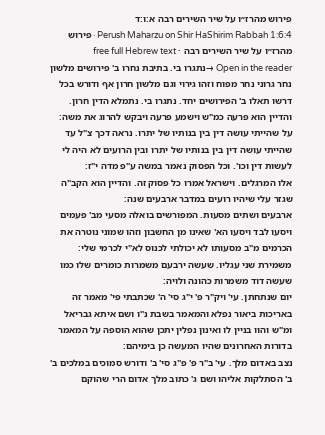פירוש מהרז״ו על שיר השירים רבה א:ו:ד
Perush Maharzu on Shir HaShirim Rabbah 1:6:4 · פירוש מהרז״ו על שיר השירים רבה · free full Hebrew text
Open in the reader →נתגרו בי. בתיבת נחרו ב' פירושים מלשון נחר גרוני נחר מפוח וזהו גירוי וגם מלשון חרון אף ודורש בכל דרשו תאלו ב' הפירושים יחד. נתגרו בי. נתמלא הדין חרון. והדיין הוא פרעה כמ"ש וישמע פרעה ויבקש להרוג את משה:
על שהייתי עושה דין בין בנותיו של יתרו. נראה דכך צ"ל עד שהייתי עושה דין בין בנותיו של יתרו ובין הרועים לא היה לי לעשות דין וכו'. וכל הפסוק נאמר במשה ע"פ מדה י"ז:
אלו המרגלים. וישראל אמרו כל פסוק זה. והדיין הוא הקב"ה שגזר עלי שיהיו רועים במדבר ארבעים שנה:
ארבעים ושתים מסעות. המפורשים בואלה מסעי מב' פעמים ויסעו לבד ויסעו הא' שאינו מן החשבון וזהו שמוני נוטרה את הכרמים מ"ב מסעותו לא יכולתי לכנוס לא"י לכרמי שלי:
משמירת שני עגליו. שעשה ירבעם משמרות כומרים שלו כמו שעשה דוד משמרות כהונה ולויה:
יום שנתחתן. עי' ויק"ר פ' י"ג סי' ה' שכתבתי פי' מאמר זה באריכות ביאור נפלא והמאמר בשבת נ"ו ושם איתא גבריאל ומ"ש והוו בניין לו ואינון נפלין יתכן שהוא הוספה על המאמר בדורות האחרונים שהיו המעשה כן בימיהם:
נצב באדום מלך. עי' ב"ר פ' פ"ג סי' ב' ודורש סמוכים במלכים ב' ב' הסתלקות אליהו ושם ג' כתוב מלך אדום הרי שהוקם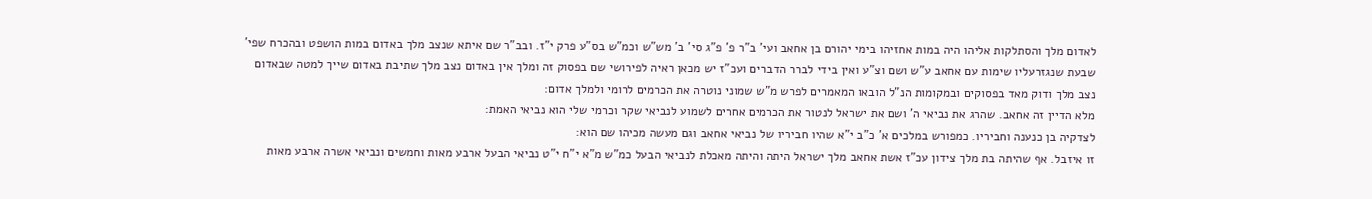לאדום מלך והסתלקות אליהו היה במות אחזיהו בימי יהורם בן אחאב ועי' ב"ר פ' פ"ג סי' ב' מש"ש וכמ"ש בס"ע פרק י"ז. ובב"ר שם איתא שנצב מלך באדום במות הושפט ובהכרח שפי' שבעת שנגזרעליו שימות עם אחאב ע"ש ושם וצ"ע ואין בידי לברר הדברים ועכ"ז יש מכאן ראיה לפירושי שם בפסוק זה ומלך אין באדום נצב מלך שתיבת באדום שייך למטה שבאדום נצב מלך ודוק מאד בפסוקים ובמקומות הנ"ל הובאו המאמרים לפרש מ"ש שמוני נוטרה את הכרמים לרומי ולמלך אדום:
מלא הדיין זה אחאב. שהרג את נביאי ה' ושם את ישראל לנטור את הכרמים אחרים לשמוע לנביאי שקר וכרמי שלי הוא נביאי האמת:
לצדקיה בן כנענה וחביריו. כמפורש במלכים א' כ"ב י"א שהיו חביריו של נביאי אחאב וגם מעשה מכיהו שם הוא:
זו איזבל. אף שהיתה בת מלך צידון עכ"ז אשת אחאב מלך ישראל היתה והיתה מאכלת לנביאי הבעל כמ"ש מ"א י"ח י"ט נביאי הבעל ארבע מאות וחמשים ונביאי אשרה ארבע מאות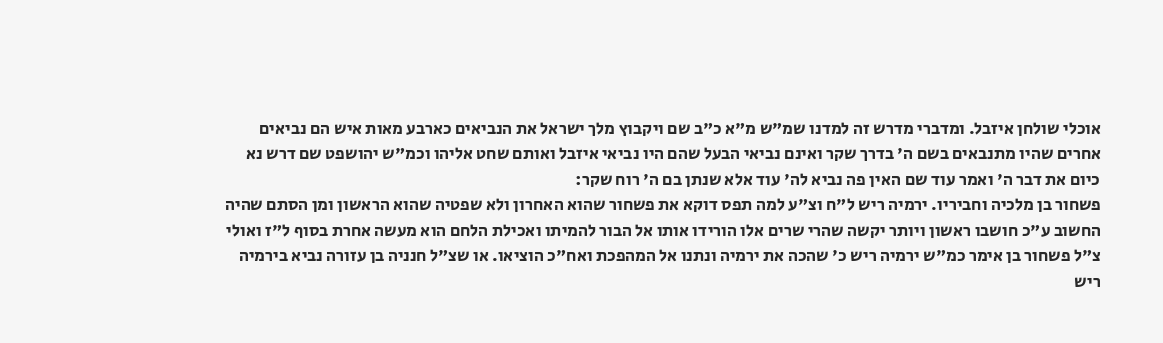אוכלי שולחן איזבל. ומדברי מדרש זה למדנו שמ"ש מ"א כ"ב שם ויקבוץ מלך ישראל את הנביאים כארבע מאות איש הם נביאים אחרים שהיו מתנבאים בשם ה' בדרך שקר ואינם נביאי הבעל שהם היו נביאי איזבל ואותם שחט אליהו וכמ"ש יהושפט שם דרש נא כיום את דבר ה' ואמר עוד שם האין פה נביא לה' עוד אלא שנתן בם ה' רוח שקר:
פשחור בן מלכיה וחביריו. ירמיה ריש ל"ח וצ"ע למה תפס דוקא את פשחור שהוא האחרון ולא שפטיה שהוא הראשון ומן הסתם שהיה החשוב ע"כ חושבו ראשון ויותר יקשה שהרי שרים אלו הורידו אותו אל הבור להמיתו ואכילת הלחם הוא מעשה אחרת בסוף ל"ז ואולי צ"ל פשחור בן אימר כמ"ש ירמיה ריש כ' שהכה את ירמיה ונתנו אל המהפכת ואח"כ הוציאו. או שצ"ל חנניה בן עזורה נביא בירמיה ריש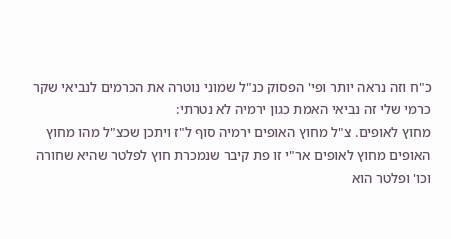כ"ח וזה נראה יותר ופי' הפסוק כנ"ל שמוני נוטרה את הכרמים לנביאי שקר כרמי שלי זה נביאי האמת כגון ירמיה לא נטרתי:
מחוץ לאופים. צ"ל מחוץ האופים ירמיה סוף ל"ז ויתכן שכצ"ל מהו מחוץ האופים מחוץ לאופים אר"י זו פת קיבר שנמכרת חוץ לפלטר שהיא שחורה וכו' ופלטר הוא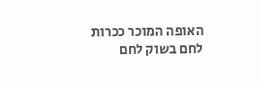האופה המוכר ככרות לחם בשוק לחם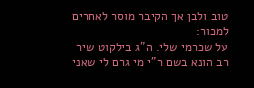טוב ולבן אך הקיבר מוסר לאחרים למכור:
על שכרמי שלי. ה"ג בילקוט שיר רב הונא בשם ר"י מי גרם לי שאני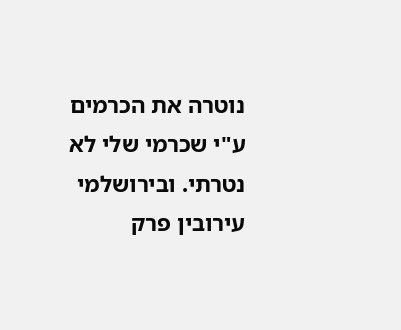נוטרה את הכרמים ע"י שכרמי שלי לא נטרתי. ובירושלמי עירובין פרק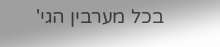בכל מערבין הגי'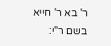ר' בא ר' חייא בשם ר"י: